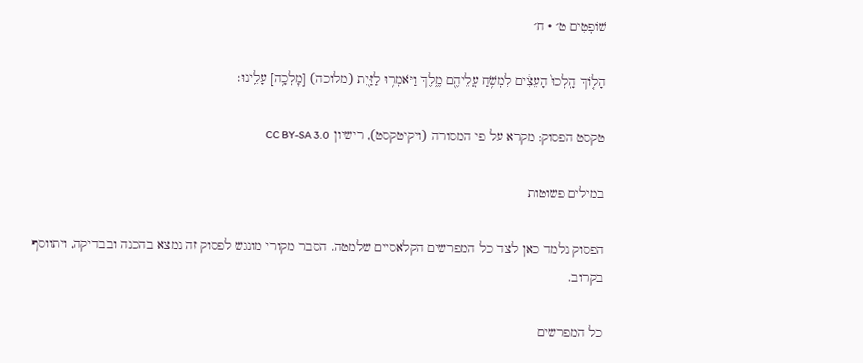שׁוֹפְטִים ט׳ · ח׳

הָל֤וֹךְ הָֽלְכוּ֙ הָעֵצִ֔ים לִמְשֹׁ֥חַ עֲלֵיהֶ֖ם מֶ֑לֶךְ וַיֹּאמְר֥וּ לַזַּ֖יִת (מלוכה) [מׇלְכָ֥ה] עָלֵֽינוּ׃

טקסט הפסוק: מקרא על פי המסורה (ויקיטקסט), רישיון CC BY-SA 3.0

במילים פשוטות

הפסוק נלמד כאן לצד כל המפרשים הקלאסיים שלמטה. הסבר מקורי מונגש לפסוק זה נמצא בהכנה ובבדיקה, ויתווסף בקרוב.

כל המפרשים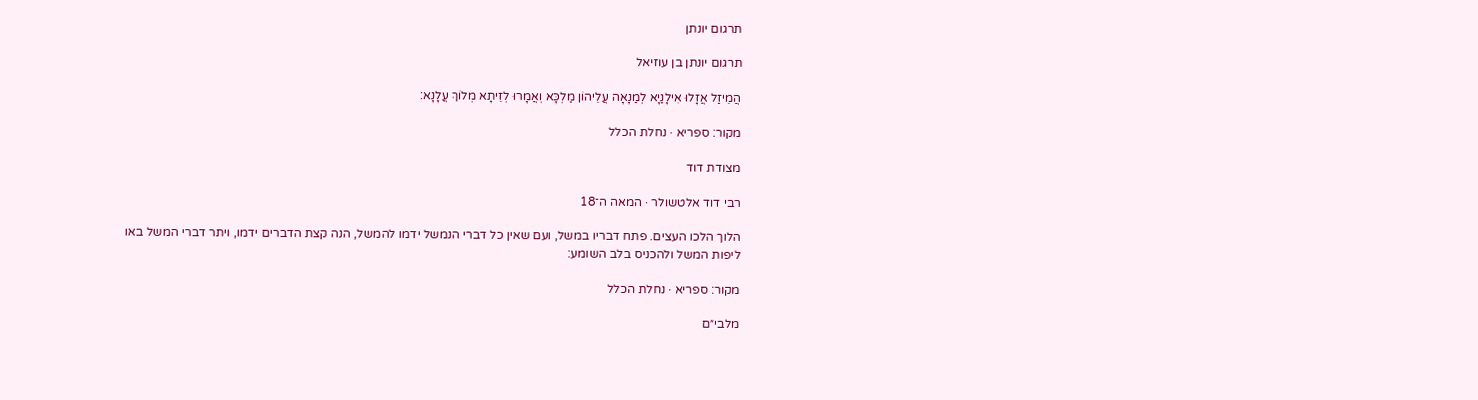תרגום יונתן

תרגום יונתן בן עוזיאל

הֲמֵיזַל אֲזָלוּ אִילָנַיָא לְמַנָאָה עֲלֵיהוֹן מַלְכָּא וְאֲמָרוּ לְזֵיתָא מְלוֹךְ עֲלָנָא:

מקור: ספריא · נחלת הכלל

מצודת דוד

רבי דוד אלטשולר · המאה ה־18

הלוך הלכו העצים. פתח דבריו במשל, ועם שאין כל דברי הנמשל ידמו להמשל, הנה קצת הדברים ידמו, ויתר דברי המשל באו ליפות המשל ולהכניס בלב השומע:

מקור: ספריא · נחלת הכלל

מלבי״ם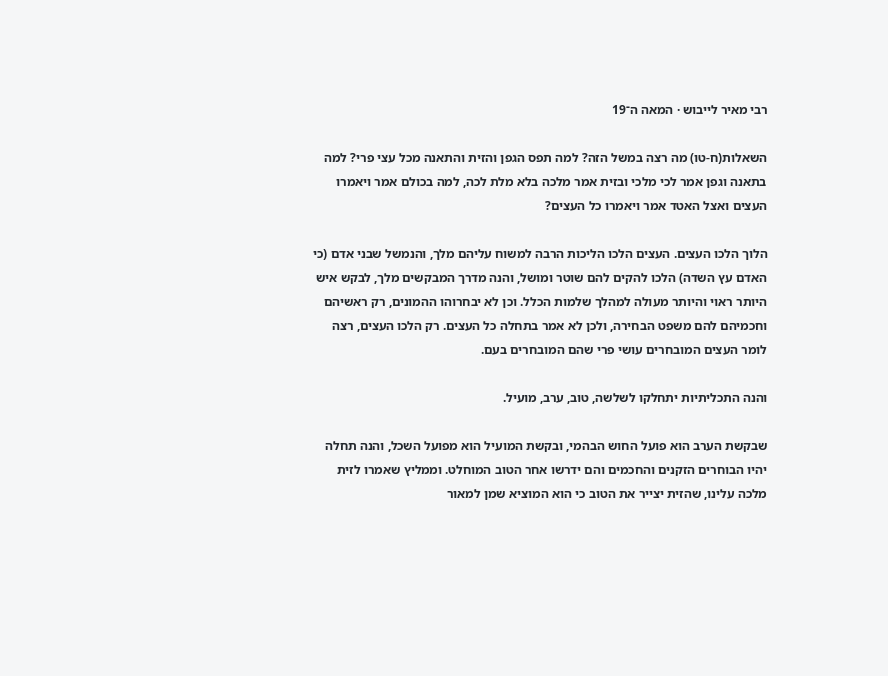רבי מאיר לייבוש · המאה ה־19

השאלות(ח-טו) מה רצה במשל הזה? למה תפס הגפן והזית והתאנה מכל עצי פרי? למה בתאנה וגפן אמר לכי מלכי ובזית אמר מלכה בלא מלת לכה, למה בכולם אמר ויאמרו העצים ואצל האטד אמר ויאמרו כל העצים?

הלוך הלכו העצים. העצים הלכו הליכות הרבה למשוח עליהם מלך, והנמשל שבני אדם (כי האדם עץ השדה) הלכו להקים להם שוטר ומושל, והנה מדרך המבקשים מלך, לבקש איש היותר ראוי והיותר מעולה למהלך שלמות הכלל. וכן לא יבחרוהו ההמונים, רק ראשיהם וחכמיהם להם משפט הבחירה, ולכן לא אמר בתחלה כל העצים. רק הלכו העצים, רצה לומר העצים המובחרים עושי פרי שהם המובחרים בעם.

והנה התכליתיות יתחלקו לשלשה, טוב, ערב, מועיל.

שבקשת הערב הוא פועל החוש הבהמי, ובקשת המועיל הוא מפועל השכל, והנה תחלה יהיו הבוחרים הזקנים והחכמים והם ידרשו אחר הטוב המוחלט. וממליץ שאמרו לזית מלכה עלינו, שהזית יצייר את הטוב כי הוא המוציא שמן למאור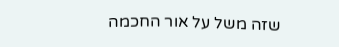שזה משל על אור החכמה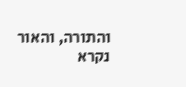והתורה, והאור נקרא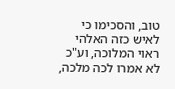טוב, והסכימו כי לאיש כזה האלהי ראוי המלוכה, וע"כ לא אמרו לכה מלכה,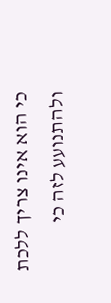כי הוא אינו צריך ללכת ולהתנועע לזה כי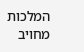המלכות מחויב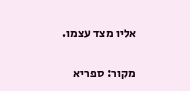אליו מצד עצמו.

מקור: ספריא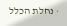· נחלת הכלל